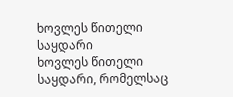ხოვლეს წითელი საყდარი
ხოვლეს წითელი საყდარი, რომელსაც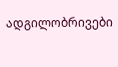ადგილობრივები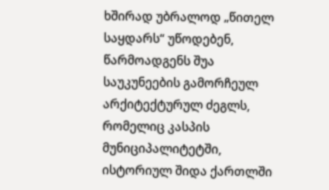ხშირად უბრალოდ „წითელ საყდარს“ უწოდებენ, წარმოადგენს შუა საუკუნეების გამორჩეულ არქიტექტურულ ძეგლს, რომელიც კასპის მუნიციპალიტეტში, ისტორიულ შიდა ქართლში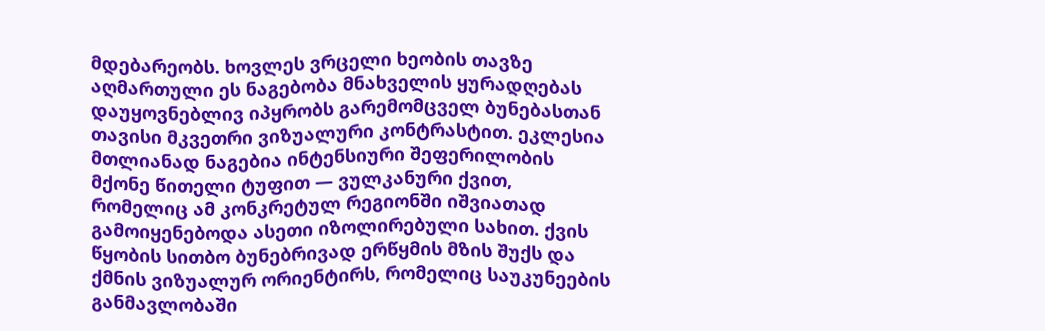მდებარეობს. ხოვლეს ვრცელი ხეობის თავზე აღმართული ეს ნაგებობა მნახველის ყურადღებას დაუყოვნებლივ იპყრობს გარემომცველ ბუნებასთან თავისი მკვეთრი ვიზუალური კონტრასტით. ეკლესია მთლიანად ნაგებია ინტენსიური შეფერილობის მქონე წითელი ტუფით — ვულკანური ქვით, რომელიც ამ კონკრეტულ რეგიონში იშვიათად გამოიყენებოდა ასეთი იზოლირებული სახით. ქვის წყობის სითბო ბუნებრივად ერწყმის მზის შუქს და ქმნის ვიზუალურ ორიენტირს, რომელიც საუკუნეების განმავლობაში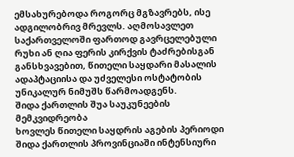ემსახურებოდა როგორც მგზავრებს, ისე ადგილობრივ მრევლს. აღმოსავლეთ საქართველოში ფართოდ გავრცელებული რუხი ან ღია ფერის კირქვის ტაძრებისგან განსხვავებით, წითელი საყდარი მასალის ადაპტაციისა და უძველესი ოსტატობის უნიკალურ ნიმუშს წარმოადგენს.
შიდა ქართლის შუა საუკუნეების მემკვიდრეობა
ხოვლეს წითელი საყდრის აგების პერიოდი შიდა ქართლის პროვინციაში ინტენსიური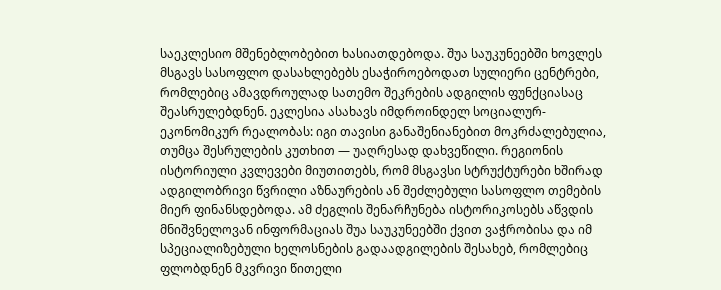საეკლესიო მშენებლობებით ხასიათდებოდა. შუა საუკუნეებში ხოვლეს მსგავს სასოფლო დასახლებებს ესაჭიროებოდათ სულიერი ცენტრები, რომლებიც ამავდროულად სათემო შეკრების ადგილის ფუნქციასაც შეასრულებდნენ. ეკლესია ასახავს იმდროინდელ სოციალურ-ეკონომიკურ რეალობას: იგი თავისი განაშენიანებით მოკრძალებულია, თუმცა შესრულების კუთხით — უაღრესად დახვეწილი. რეგიონის ისტორიული კვლევები მიუთითებს, რომ მსგავსი სტრუქტურები ხშირად ადგილობრივი წვრილი აზნაურების ან შეძლებული სასოფლო თემების მიერ ფინანსდებოდა. ამ ძეგლის შენარჩუნება ისტორიკოსებს აწვდის მნიშვნელოვან ინფორმაციას შუა საუკუნეებში ქვით ვაჭრობისა და იმ სპეციალიზებული ხელოსნების გადაადგილების შესახებ, რომლებიც ფლობდნენ მკვრივი წითელი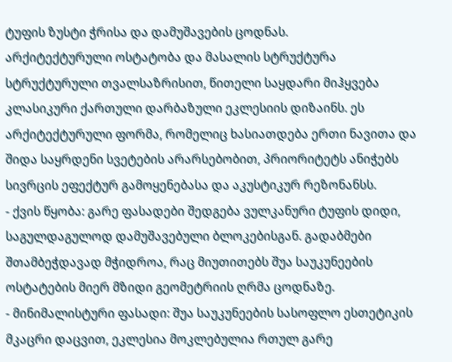ტუფის ზუსტი ჭრისა და დამუშავების ცოდნას.
არქიტექტურული ოსტატობა და მასალის სტრუქტურა
სტრუქტურული თვალსაზრისით, წითელი საყდარი მიჰყვება კლასიკური ქართული დარბაზული ეკლესიის დიზაინს. ეს არქიტექტურული ფორმა, რომელიც ხასიათდება ერთი ნავითა და შიდა საყრდენი სვეტების არარსებობით, პრიორიტეტს ანიჭებს სივრცის ეფექტურ გამოყენებასა და აკუსტიკურ რეზონანსს.
- ქვის წყობა: გარე ფასადები შედგება ვულკანური ტუფის დიდი, საგულდაგულოდ დამუშავებული ბლოკებისგან. გადაბმები შთამბეჭდავად მჭიდროა, რაც მიუთითებს შუა საუკუნეების ოსტატების მიერ მზიდი გეომეტრიის ღრმა ცოდნაზე.
- მინიმალისტური ფასადი: შუა საუკუნეების სასოფლო ესთეტიკის მკაცრი დაცვით, ეკლესია მოკლებულია რთულ გარე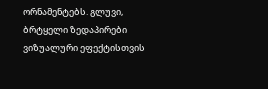ორნამენტებს. გლუვი, ბრტყელი ზედაპირები ვიზუალური ეფექტისთვის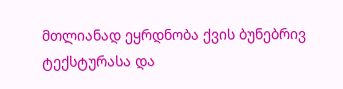მთლიანად ეყრდნობა ქვის ბუნებრივ ტექსტურასა და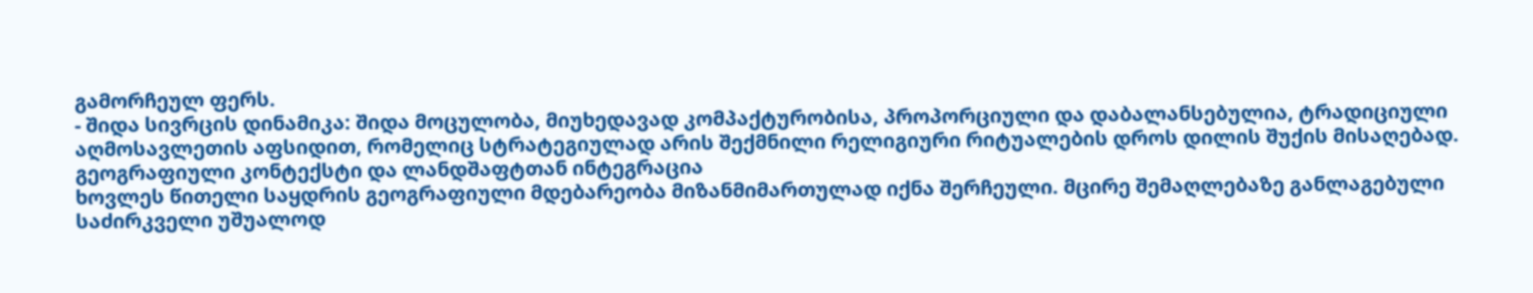გამორჩეულ ფერს.
- შიდა სივრცის დინამიკა: შიდა მოცულობა, მიუხედავად კომპაქტურობისა, პროპორციული და დაბალანსებულია, ტრადიციული აღმოსავლეთის აფსიდით, რომელიც სტრატეგიულად არის შექმნილი რელიგიური რიტუალების დროს დილის შუქის მისაღებად.
გეოგრაფიული კონტექსტი და ლანდშაფტთან ინტეგრაცია
ხოვლეს წითელი საყდრის გეოგრაფიული მდებარეობა მიზანმიმართულად იქნა შერჩეული. მცირე შემაღლებაზე განლაგებული საძირკველი უშუალოდ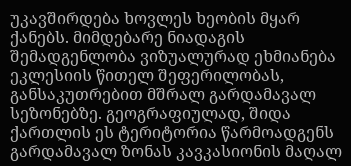უკავშირდება ხოვლეს ხეობის მყარ ქანებს. მიმდებარე ნიადაგის შემადგენლობა ვიზუალურად ეხმიანება ეკლესიის წითელ შეფერილობას, განსაკუთრებით მშრალ გარდამავალ სეზონებზე. გეოგრაფიულად, შიდა ქართლის ეს ტერიტორია წარმოადგენს გარდამავალ ზონას კავკასიონის მაღალ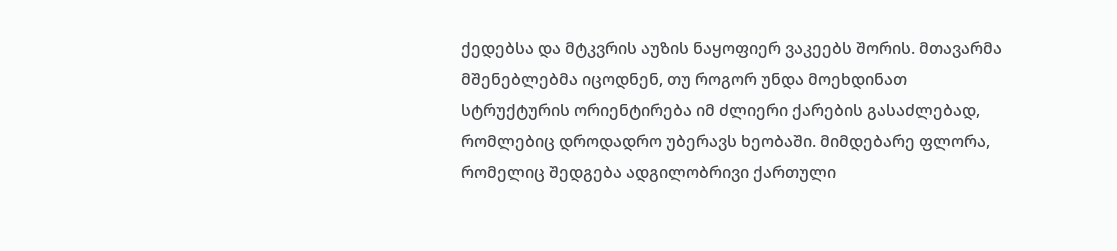ქედებსა და მტკვრის აუზის ნაყოფიერ ვაკეებს შორის. მთავარმა მშენებლებმა იცოდნენ, თუ როგორ უნდა მოეხდინათ სტრუქტურის ორიენტირება იმ ძლიერი ქარების გასაძლებად, რომლებიც დროდადრო უბერავს ხეობაში. მიმდებარე ფლორა, რომელიც შედგება ადგილობრივი ქართული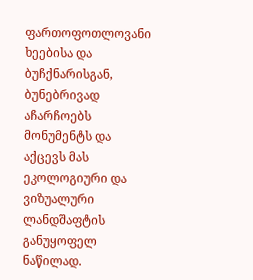ფართოფოთლოვანი ხეებისა და ბუჩქნარისგან, ბუნებრივად აჩარჩოებს მონუმენტს და აქცევს მას ეკოლოგიური და ვიზუალური ლანდშაფტის განუყოფელ ნაწილად.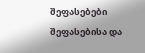შეფასებები
შეფასებისა და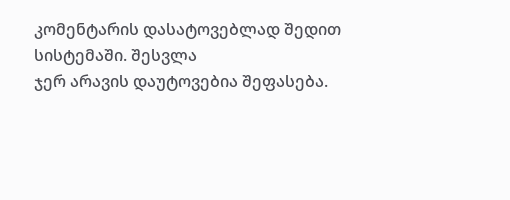კომენტარის დასატოვებლად შედით სისტემაში. შესვლა
ჯერ არავის დაუტოვებია შეფასება.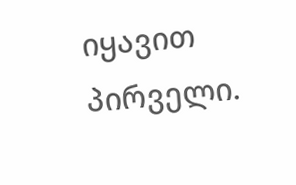იყავით პირველი.